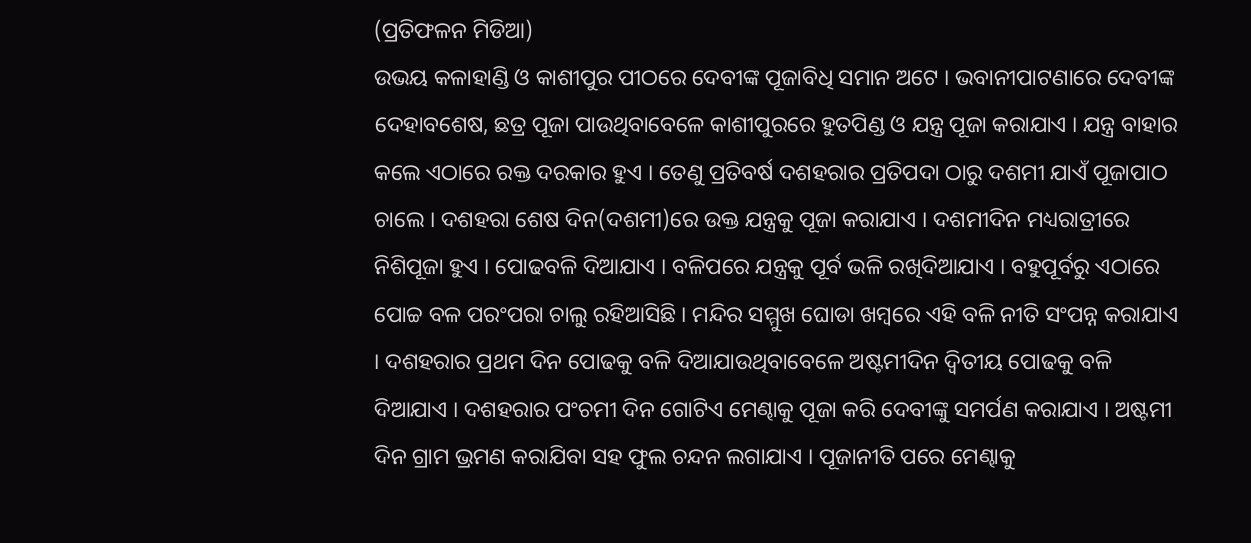(ପ୍ରତିଫଳନ ମିଡିଆ)
ଉଭୟ କଳାହାଣ୍ଡି ଓ କାଶୀପୁର ପୀଠରେ ଦେବୀଙ୍କ ପୂଜାବିଧି ସମାନ ଅଟେ । ଭବାନୀପାଟଣାରେ ଦେବୀଙ୍କ ଦେହାବଶେଷ, ଛତ୍ର ପୂଜା ପାଉଥିବାବେଳେ କାଶୀପୁରରେ ହୁତପିଣ୍ଡ ଓ ଯନ୍ତ୍ର ପୂଜା କରାଯାଏ । ଯନ୍ତ୍ର ବାହାର କଲେ ଏଠାରେ ରକ୍ତ ଦରକାର ହୁଏ । ତେଣୁ ପ୍ରତିବର୍ଷ ଦଶହରାର ପ୍ରତିପଦା ଠାରୁ ଦଶମୀ ଯାଏଁ ପୂଜାପାଠ ଚାଲେ । ଦଶହରା ଶେଷ ଦିନ(ଦଶମୀ)ରେ ଉକ୍ତ ଯନ୍ତ୍ରକୁ ପୂଜା କରାଯାଏ । ଦଶମୀଦିନ ମଧ୍ୟରାତ୍ରୀରେ ନିଶିପୂଜା ହୁଏ । ପୋଢବଳି ଦିଆଯାଏ । ବଳିପରେ ଯନ୍ତ୍ରକୁ ପୂର୍ବ ଭଳି ରଖିଦିଆଯାଏ । ବହୁପୂର୍ବରୁ ଏଠାରେ ପୋଚ୍ଚ ବଳ ପରଂପରା ଚାଲୁ ରହିଆସିଛି । ମନ୍ଦିର ସମ୍ମୁଖ ଘୋଡା ଖମ୍ବରେ ଏହି ବଳି ନୀତି ସଂପନ୍ନ କରାଯାଏ । ଦଶହରାର ପ୍ରଥମ ଦିନ ପୋଢକୁ ବଳି ଦିଆଯାଉଥିବାବେଳେ ଅଷ୍ଟମୀଦିନ ଦ୍ଵିତୀୟ ପୋଢକୁ ବଳି ଦିଆଯାଏ । ଦଶହରାର ପଂଚମୀ ଦିନ ଗୋଟିଏ ମେଣ୍ଢାକୁ ପୂଜା କରି ଦେବୀଙ୍କୁ ସମର୍ପଣ କରାଯାଏ । ଅଷ୍ଟମୀ ଦିନ ଗ୍ରାମ ଭ୍ରମଣ କରାଯିବା ସହ ଫୁଲ ଚନ୍ଦନ ଲଗାଯାଏ । ପୂଜାନୀତି ପରେ ମେଣ୍ଢାକୁ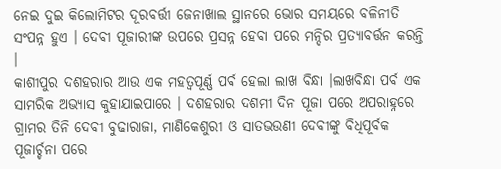ନେଇ ଦୁଇ କିଲୋମିଟର ଦୂରବର୍ତ୍ତୀ ଜେନାଖାଲ ସ୍ଥାନରେ ଭୋର ସମୟରେ ବଳିନୀତି ସଂପନ୍ନ ହୁଏ । ଦେବୀ ପୂଜାରୀଙ୍କ ଉପରେ ପ୍ରସନ୍ନ ହେବା ପରେ ମନ୍ଦିର ପ୍ରତ୍ୟାବର୍ତ୍ତନ କରନ୍ତି ।
କାଶୀପୁର ଦଶହରାର ଆଉ ଏକ ମହତ୍ବପୂର୍ଣ୍ଣ ପର୍ଵ ହେଲା ଲାଖ ବିନ୍ଧା ।ଲାଖବିନ୍ଧା ପର୍ବ ଏକ ସାମରିକ ଅଭ୍ୟାସ କୁହାଯାଇପାରେ । ଦଶହରାର ଦଶମୀ ଦିନ ପୂଜା ପରେ ଅପରାହ୍ନରେ ଗ୍ରାମର ତିନି ଦେବୀ ବୁଢାରାଜା, ମାଣିକେଶୁରୀ ଓ ସାତଭଉଣୀ ଦେବୀଙ୍କୁ ବିଧିପୂର୍ବକ ପୂଜାର୍ଚ୍ଚନା ପରେ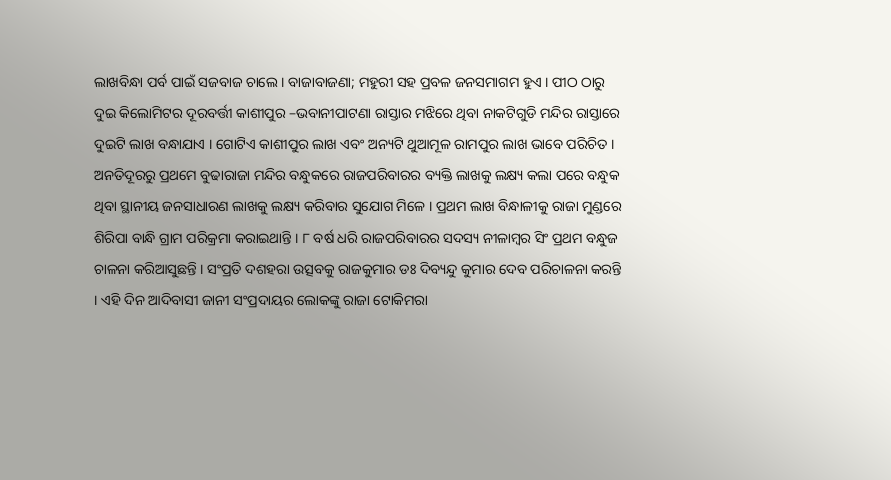ଲାଖବିନ୍ଧା ପର୍ବ ପାଇଁ ସଜବାଜ ଚାଲେ । ବାଜାବାଜଣା; ମହୁରୀ ସହ ପ୍ରବଳ ଜନସମାଗମ ହୁଏ । ପୀଠ ଠାରୁ ଦୁଇ କିଲୋମିଟର ଦୂରବର୍ତ୍ତୀ କାଶୀପୁର –ଭବାନୀପାଟଣା ରାସ୍ତାର ମଝିରେ ଥିବା ନାକଟିଗୁଡି ମନ୍ଦିର ରାସ୍ତାରେ ଦୁଇଟି ଲାଖ ବନ୍ଧାଯାଏ । ଗୋଟିଏ କାଶୀପୁର ଲାଖ ଏବଂ ଅନ୍ୟଟି ଥୁଆମୂଳ ରାମପୁର ଲାଖ ଭାବେ ପରିଚିତ । ଅନତିଦୂରରୁ ପ୍ରଥମେ ବୁଢାରାଜା ମନ୍ଦିର ବନ୍ଧୁକରେ ରାଜପରିବାରର ବ୍ୟକ୍ତି ଲାଖକୁ ଲକ୍ଷ୍ୟ କଲା ପରେ ବନ୍ଧୁକ ଥିବା ସ୍ଥାନୀୟ ଜନସାଧାରଣ ଲାଖକୁ ଲକ୍ଷ୍ୟ କରିବାର ସୁଯୋଗ ମିଳେ । ପ୍ରଥମ ଲାଖ ବିନ୍ଧାଳୀକୁ ରାଜା ମୁଣ୍ଡରେ ଶିରିପା ବାନ୍ଧି ଗ୍ରାମ ପରିକ୍ରମା କରାଇଥାନ୍ତି । ୮ ବର୍ଷ ଧରି ରାଜପରିବାରର ସଦସ୍ୟ ନୀଳାମ୍ବର ସିଂ ପ୍ରଥମ ବନ୍ଧୁଜ ଚାଳନା କରିଆସୁଛନ୍ତି । ସଂପ୍ରତି ଦଶହରା ଉତ୍ସବକୁ ରାଜକୁମାର ଡଃ ଦିବ୍ୟନ୍ଦୁ କୁମାର ଦେବ ପରିଚାଳନା କରନ୍ତି । ଏହି ଦିନ ଆଦିବାସୀ ଜାନୀ ସଂପ୍ରଦାୟର ଲୋକଙ୍କୁ ରାଜା ଟୋକିମରା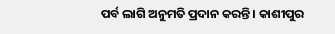ପର୍ବ ଲାଗି ଅନୁମତି ପ୍ରଦାନ କରନ୍ତି । କାଶୀପୁର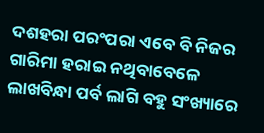ଦଶହରା ପରଂପରା ଏବେ ବି ନିଜର ଗାରିମା ହରାଇ ନଥିବାବେଳେ ଲାଖବିନ୍ଧା ପର୍ବ ଲାଗି ବହୁ ସଂଖ୍ୟାରେ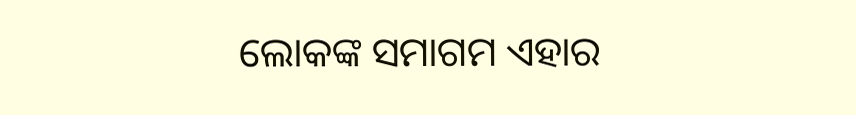ଲୋକଙ୍କ ସମାଗମ ଏହାର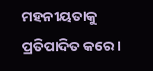ମହନୀୟତାକୁ ପ୍ରତିପାଦିତ କରେ ।